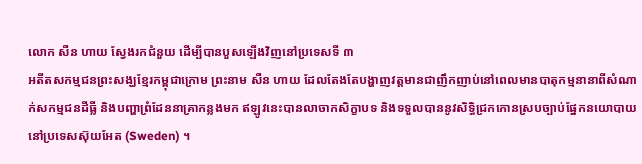លោក សឺន ហាយ ស្វែងរកជំនួយ ដើម្បីបានបួសឡើងវិញនៅប្រទេសទី ៣
អតីតសកម្មជនព្រះសង្ឃខ្មែរកម្ពុជាក្រោម ព្រះនាម សឺន ហាយ ដែលតែងតែបង្ហាញវត្តមានជាញឹកញាប់នៅពេលមានបាតុកម្មនានាពីសំណាក់សកម្មជនដីធ្លី និងបញ្ហាព្រំដែននាគ្រាកន្លងមក ឥឡូវនេះបានលាចាកសិក្ខាបទ និងទទួលបាននូវសិទ្ធិជ្រកកោនស្របច្បាប់ផ្នែកនយោបាយនៅប្រទេសស៊ុយអែត (Sweden) ។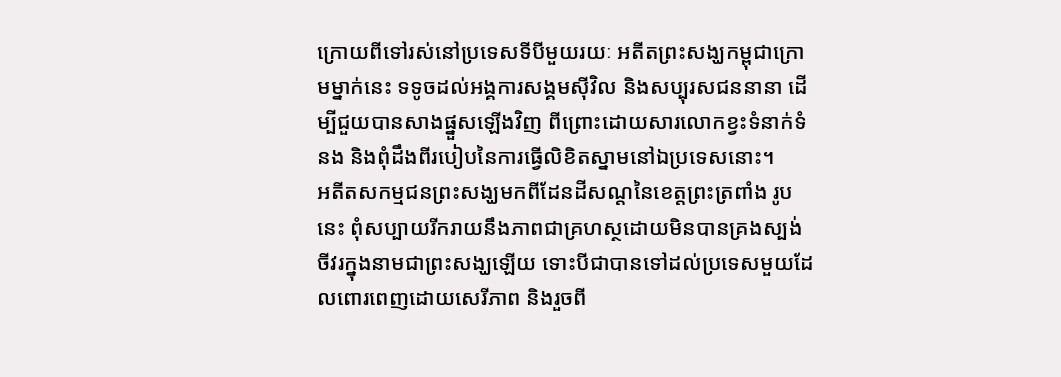ក្រោយពីទៅរស់នៅប្រទេសទីបីមួយរយៈ អតីតព្រះសង្ឃកម្ពុជាក្រោមម្នាក់នេះ ទទូចដល់អង្គការសង្គមស៊ីវិល និងសប្បុរសជននានា ដើម្បីជួយបានសាងផ្នួសឡើងវិញ ពីព្រោះដោយសារលោកខ្វះទំនាក់ទំនង និងពុំដឹងពីរបៀបនៃការធ្វើលិខិតស្នាមនៅឯប្រទេសនោះ។
អតីតសកម្មជនព្រះសង្ឃមកពីដែនដីសណ្ដនៃខេត្តព្រះត្រពាំង រូបនេះ ពុំសប្បាយរីករាយនឹងភាពជាគ្រហស្ថដោយមិនបានគ្រងស្បង់ចីវរក្នុងនាមជាព្រះសង្ឃឡើយ ទោះបីជាបានទៅដល់ប្រទេសមួយដែលពោរពេញដោយសេរីភាព និងរួចពី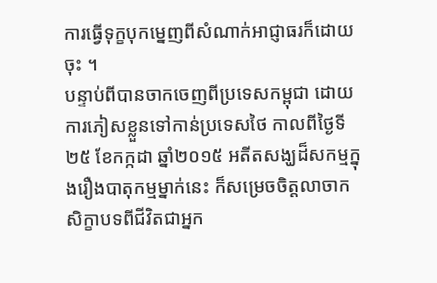ការធ្វើទុក្ខបុកម្នេញពីសំណាក់អាជ្ញាធរក៏ដោយចុះ ។
បន្ទាប់ពីបានចាកចេញពីប្រទេសកម្ពុជា ដោយការភៀសខ្លួនទៅកាន់ប្រទេសថៃ កាលពីថ្ងៃទី ២៥ ខែកក្កដា ឆ្នាំ២០១៥ អតីតសង្ឃដ៏សកម្មក្នុងរឿងបាតុកម្មម្នាក់នេះ ក៏សម្រេចចិត្តលាចាកសិក្ខាបទពីជីវិតជាអ្នក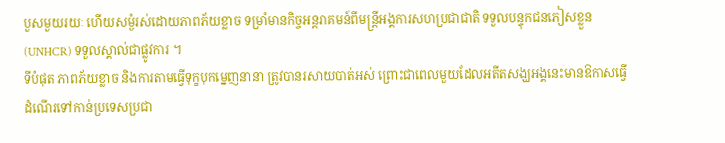បួសមួយរយៈ ហើយសម្ងំរស់ដោយភាពភ័យខ្លាច ទម្រាំមានកិច្ចអន្តរាគមន៍ពីមន្ត្រីអង្គការសហប្រជាជាតិ ទទួលបន្ទុកជនភៀសខ្លួន (UNHCR) ទទួលស្គាល់ជាផ្លូវការ ។
ទីបំផុត ភាពភ័យខ្លាច និងការតាមធ្វើទុក្ខបុកម្នេញនានា ត្រូវបានរសាយបាត់អស់ ព្រោះជាពេលមួយដែលអតីតសង្ឃអង្គនេះមានឱកាសធ្វើដំណើរទៅកាន់ប្រទេសប្រជា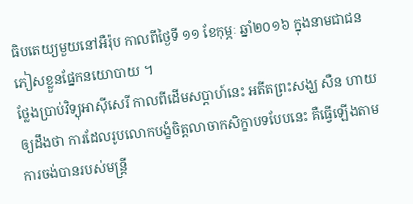ធិបតេយ្យមួយនៅអឺរ៉ុប កាលពីថ្ងៃទី ១១ ខែកុម្ភៈ ឆ្នាំ២០១៦ ក្នុងនាមជាជនភៀសខ្លួនផ្នែកនយោបាយ ។
ថ្លែងប្រាប់វិទ្យុអាស៊ីសេរី កាលពីដើមសប្ដាហ៍នេះ អតីតព្រះសង្ឃ សឺន ហាយ ឲ្យដឹងថា ការដែលរូបលោកបង្ខំចិត្តលាចាកសិក្ខាបទបែបនេះ គឺធ្វើឡើងតាមការចង់បានរបស់មន្ត្រី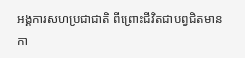អង្គការសហប្រជាជាតិ ពីព្រោះជីវិតជាបព្វជិតមានកា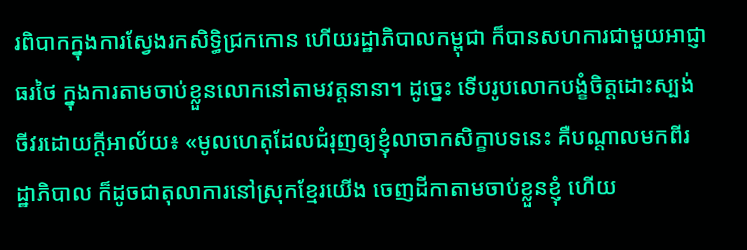រពិបាកក្នុងការស្វែងរកសិទ្ធិជ្រកកោន ហើយរដ្ឋាភិបាលកម្ពុជា ក៏បានសហការជាមួយអាជ្ញាធរថៃ ក្នុងការតាមចាប់ខ្លួនលោកនៅតាមវត្តនានា។ ដូច្នេះ ទើបរូបលោកបង្ខំចិត្តដោះស្បង់ចីវរដោយក្តីអាល័យ៖ «មូលហេតុដែលជំរុញឲ្យខ្ញុំលាចាកសិក្ខាបទនេះ គឺបណ្ដាលមកពីរដ្ឋាភិបាល ក៏ដូចជាតុលាការនៅស្រុកខ្មែរយើង ចេញដីកាតាមចាប់ខ្លួនខ្ញុំ ហើយ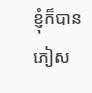ខ្ញុំក៏បានភៀស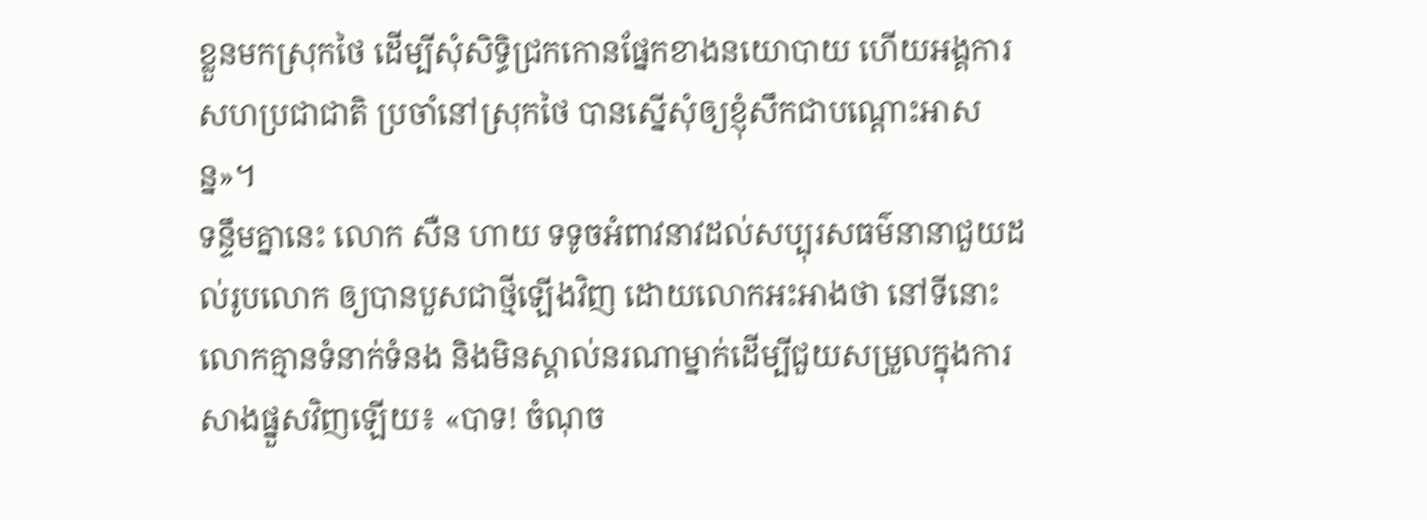ខ្លួនមកស្រុកថៃ ដើម្បីសុំសិទ្ធិជ្រកកោនផ្នែកខាងនយោបាយ ហើយអង្គការសហប្រជាជាតិ ប្រចាំនៅស្រុកថៃ បានស្នើសុំឲ្យខ្ញុំសឹកជាបណ្ដោះអាសន្ន»។
ទន្ទឹមគ្នានេះ លោក សឺន ហាយ ទទូចអំពាវនាវដល់សប្បុរសធម៌នានាជួយដល់រូបលោក ឲ្យបានបួសជាថ្មីឡើងវិញ ដោយលោកអះអាងថា នៅទីនោះលោកគ្មានទំនាក់ទំនង និងមិនស្គាល់នរណាម្នាក់ដើម្បីជួយសម្រួលក្នុងការសាងផ្នួសវិញឡើយ៖ «បាទ! ចំណុច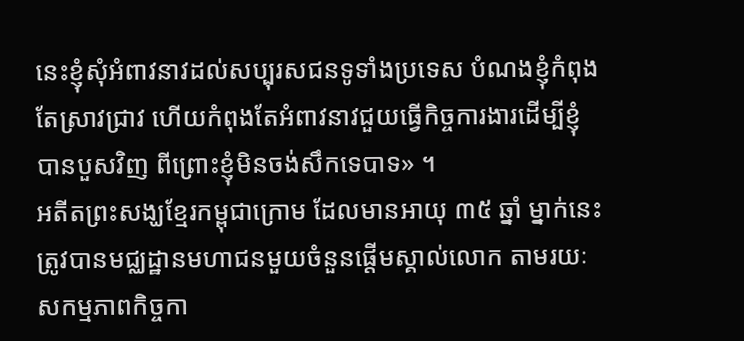នេះខ្ញុំសុំអំពាវនាវដល់សប្បុរសជនទូទាំងប្រទេស បំណងខ្ញុំកំពុងតែស្រាវជ្រាវ ហើយកំពុងតែអំពាវនាវជួយធ្វើកិច្ចការងារដើម្បីខ្ញុំបានបួសវិញ ពីព្រោះខ្ញុំមិនចង់សឹកទេបាទ» ។
អតីតព្រះសង្ឃខ្មែរកម្ពុជាក្រោម ដែលមានអាយុ ៣៥ ឆ្នាំ ម្នាក់នេះ ត្រូវបានមជ្ឈដ្ឋានមហាជនមួយចំនួនផ្ដើមស្គាល់លោក តាមរយៈសកម្មភាពកិច្ចកា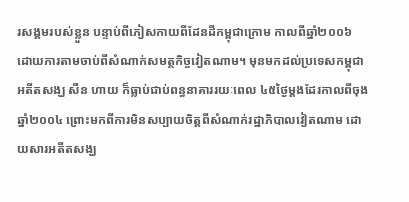រសង្គមរបស់ខ្លួន បន្ទាប់ពីភៀសកាយពីដែនដីកម្ពុជាក្រោម កាលពីឆ្នាំ២០០៦ ដោយការតាមចាប់ពីសំណាក់សមត្ថកិច្ចវៀតណាម។ មុនមកដល់ប្រទេសកម្ពុជា អតីតសង្ឃ សឺន ហាយ ក៏ធ្លាប់ជាប់ពន្ធនាគាររយៈពេល ៤៥ថ្ងៃម្តងដែរកាលពីចុងឆ្នាំ២០០៤ ព្រោះមកពីការមិនសប្បាយចិត្តពីសំណាក់រដ្ឋាភិបាលវៀតណាម ដោយសារអតីតសង្ឃ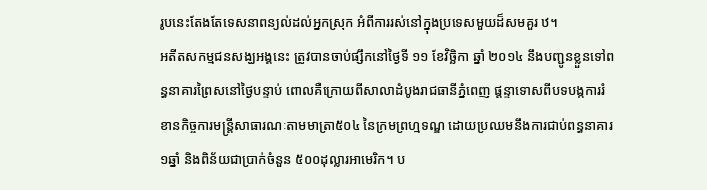រូបនេះតែងតែទេសនាពន្យល់ដល់អ្នកស្រុក អំពីការរស់នៅក្នុងប្រទេសមួយដ៏សមគួរ ឋ។
អតីតសកម្មជនសង្ឃអង្គនេះ ត្រូវបានចាប់ផ្សឹកនៅថ្ងៃទី ១១ ខែវិច្ឆិកា ឆ្នាំ ២០១៤ នឹងបញ្ជូនខ្លួនទៅពន្ធនាគារព្រៃសនៅថ្ងៃបន្ទាប់ ពោលគឺក្រោយពីសាលាដំបូងរាជធានីភ្នំពេញ ផ្ដន្ទាទោសពីបទបង្កការរំខានកិច្ចការមន្ត្រីសាធារណៈតាមមាត្រា៥០៤ នៃក្រមព្រហ្មទណ្ឌ ដោយប្រឈមនឹងការជាប់ពន្ធនាគារ ១ឆ្នាំ និងពិន័យជាប្រាក់ចំនួន ៥០០ដុល្លារអាមេរិក។ ប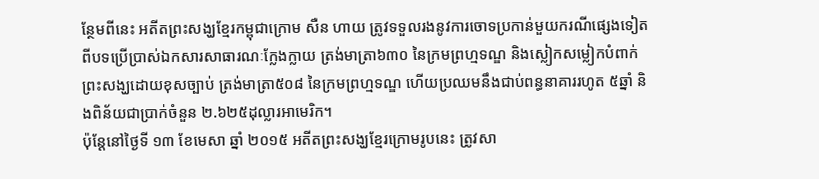ន្ថែមពីនេះ អតីតព្រះសង្ឃខ្មែរកម្ពុជាក្រោម សឺន ហាយ ត្រូវទទួលរងនូវការចោទប្រកាន់មួយករណីផ្សេងទៀតពីបទប្រើប្រាស់ឯកសារសាធារណៈក្លែងក្លាយ ត្រង់មាត្រា៦៣០ នៃក្រមព្រហ្មទណ្ឌ និងស្លៀកសម្លៀកបំពាក់ព្រះសង្ឃដោយខុសច្បាប់ ត្រង់មាត្រា៥០៨ នៃក្រមព្រហ្មទណ្ឌ ហើយប្រឈមនឹងជាប់ពន្ធនាគាររហូត ៥ឆ្នាំ និងពិន័យជាប្រាក់ចំនួន ២.៦២៥ដុល្លារអាមេរិក។
ប៉ុន្តែនៅថ្ងៃទី ១៣ ខែមេសា ឆ្នាំ ២០១៥ អតីតព្រះសង្ឃខ្មែរក្រោមរូបនេះ ត្រូវសា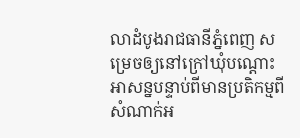លាដំបូងរាជធានីភ្នំពេញ សម្រេចឲ្យនៅក្រៅឃុំបណ្ដោះអាសន្នបន្ទាប់ពីមានប្រតិកម្មពីសំណាក់អ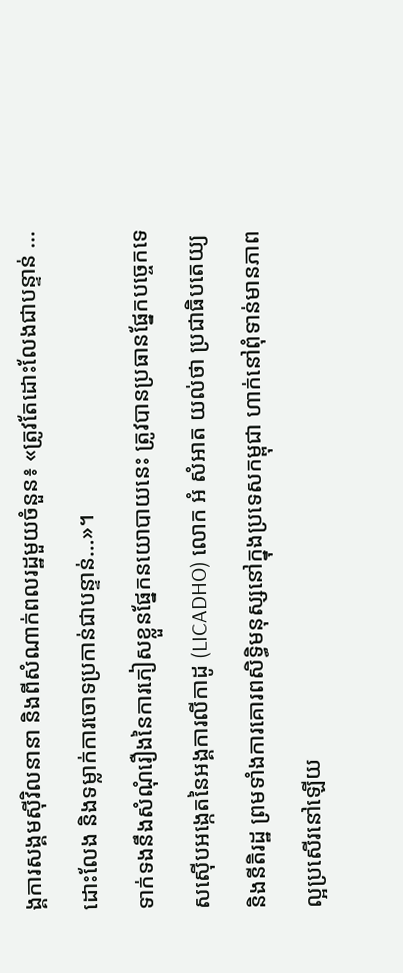ង្គការសង្គមស៊ីវិលនានា និងពីសំណាក់ពលរដ្ឋមួយចំនួន៖ «ត្រូវតែដោះលែងជាបន្ទាន់ … ដោះលែង និងទម្លាក់ការចោទប្រកាន់ជាបន្ទាន់…»។
ទាក់ទងនឹងសំណុំរឿងនៃការភៀសខ្លួនផ្នែកនយោបាយនេះ ត្រូវបានប្រធានផ្នែកបច្ចេកទេសស៊ើបអង្កេតនៃអង្គការលីកាដូ (LICADHO) លោក អំ សំអាត យល់ថា ប្រជាធិបតេយ្យ និងនីតិរដ្ឋ ព្រមទាំងការគោរពសិទ្ធិមនុស្សនៅក្នុងប្រទេសកម្ពុជា ហាក់នៅពុំទាន់មានភាពល្អប្រសើរនៅឡើយ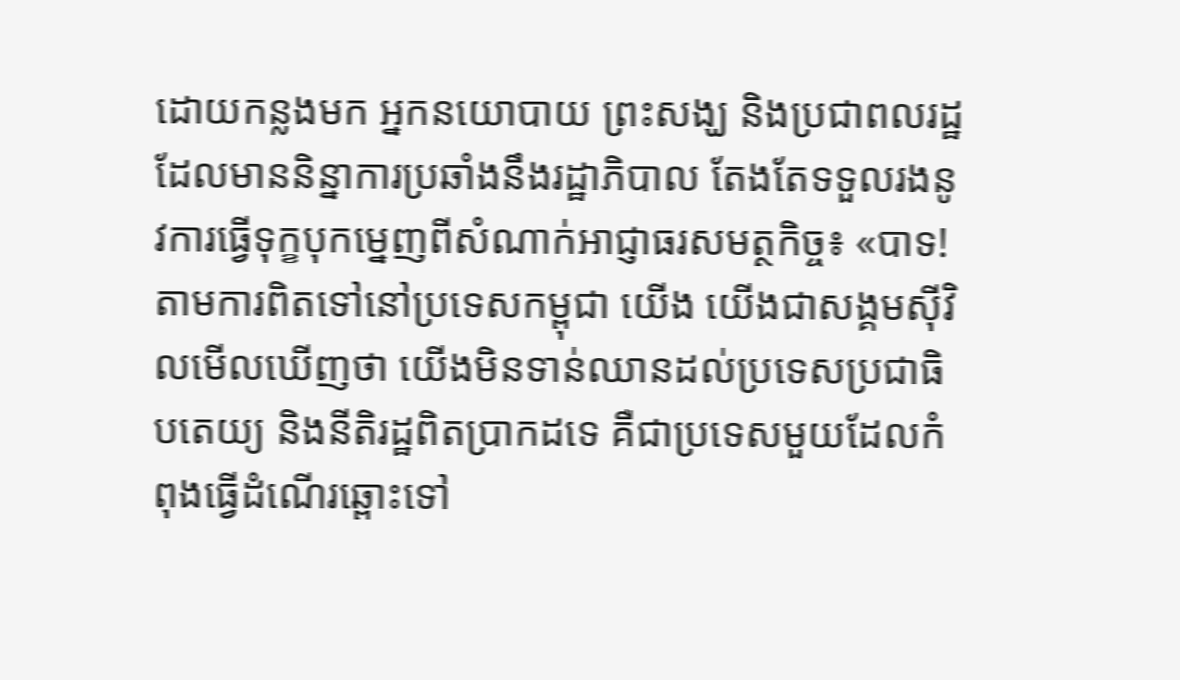ដោយកន្លងមក អ្នកនយោបាយ ព្រះសង្ឃ និងប្រជាពលរដ្ឋដែលមាននិន្នាការប្រឆាំងនឹងរដ្ឋាភិបាល តែងតែទទួលរងនូវការធ្វើទុក្ខបុកម្នេញពីសំណាក់អាជ្ញាធរសមត្ថកិច្ច៖ «បាទ! តាមការពិតទៅនៅប្រទេសកម្ពុជា យើង យើងជាសង្គមស៊ីវិលមើលឃើញថា យើងមិនទាន់ឈានដល់ប្រទេសប្រជាធិបតេយ្យ និងនីតិរដ្ឋពិតប្រាកដទេ គឺជាប្រទេសមួយដែលកំពុងធ្វើដំណើរឆ្ពោះទៅ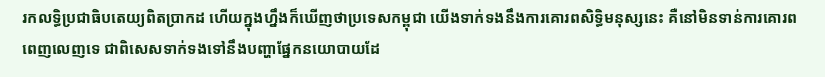រកលទ្ធិប្រជាធិបតេយ្យពិតប្រាកដ ហើយក្នុងហ្នឹងក៏ឃើញថាប្រទេសកម្ពុជា យើងទាក់ទងនឹងការគោរពសិទ្ធិមនុស្សនេះ គឺនៅមិនទាន់ការគោរពពេញលេញទេ ជាពិសេសទាក់ទងទៅនឹងបញ្ហាផ្នែកនយោបាយដែ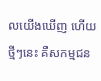លយើងឃើញ ហើយថ្មីៗនេះ គឺសកម្មជន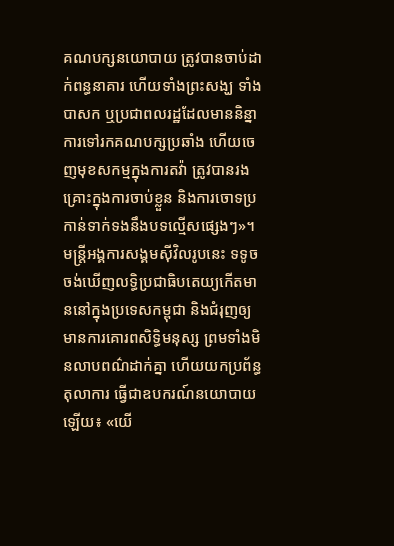គណបក្សនយោបាយ ត្រូវបានចាប់ដាក់ពន្ធនាគារ ហើយទាំងព្រះសង្ឃ ទាំងបាសក ឬប្រជាពលរដ្ឋដែលមាននិន្នាការទៅរកគណបក្សប្រឆាំង ហើយចេញមុខសកម្មក្នុងការតវ៉ា ត្រូវបានរងគ្រោះក្នុងការចាប់ខ្លួន និងការចោទប្រកាន់ទាក់ទងនឹងបទល្មើសផ្សេងៗ»។
មន្ត្រីអង្គការសង្គមស៊ីវិលរូបនេះ ទទូចចង់ឃើញលទ្ធិប្រជាធិបតេយ្យកើតមាននៅក្នុងប្រទេសកម្ពុជា និងជំរុញឲ្យមានការគោរពសិទ្ធិមនុស្ស ព្រមទាំងមិនលាបពណ៌ដាក់គ្នា ហើយយកប្រព័ន្ធតុលាការ ធ្វើជាឧបករណ៍នយោបាយឡើយ៖ «យើ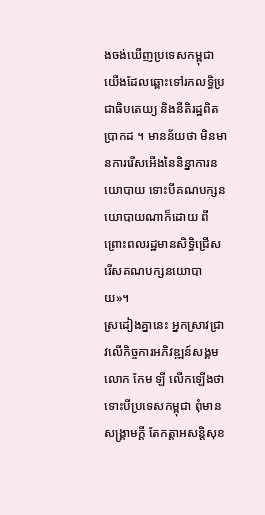ងចង់ឃើញប្រទេសកម្ពុជា យើងដែលឆ្ពោះទៅរកលទ្ធិប្រជាធិបតេយ្យ និងនីតិរដ្ឋពិតប្រាកដ ។ មានន័យថា មិនមានការរើសអើងនៃនិន្នាការនយោបាយ ទោះបីគណបក្សនយោបាយណាក៏ដោយ ពីព្រោះពលរដ្ឋមានសិទ្ធិជ្រើសរើសគណបក្សនយោបាយ»។
ស្រដៀងគ្នានេះ អ្នកស្រាវជ្រាវលើកិច្ចការអភិវឌ្ឍន៍សង្គម លោក កែម ឡី លើកឡើងថា ទោះបីប្រទេសកម្ពុជា ពុំមានសង្គ្រាមក្តី តែកត្តាអសន្តិសុខ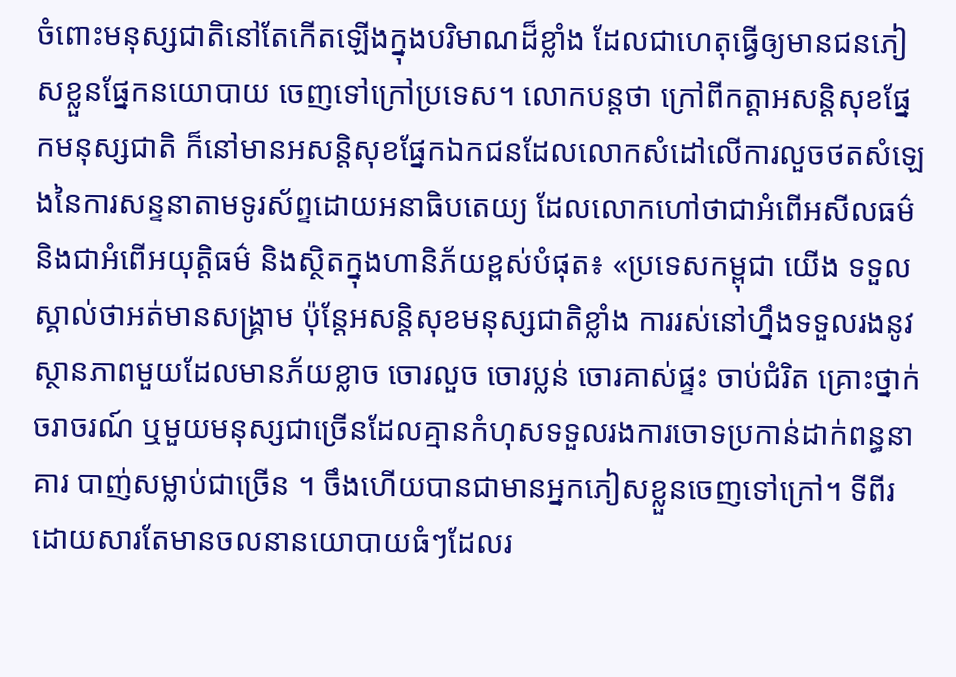ចំពោះមនុស្សជាតិនៅតែកើតឡើងក្នុងបរិមាណដ៏ខ្លាំង ដែលជាហេតុធ្វើឲ្យមានជនភៀសខ្លួនផ្នែកនយោបាយ ចេញទៅក្រៅប្រទេស។ លោកបន្តថា ក្រៅពីកត្តាអសន្តិសុខផ្នែកមនុស្សជាតិ ក៏នៅមានអសន្តិសុខផ្នែកឯកជនដែលលោកសំដៅលើការលួចថតសំឡេងនៃការសន្ទនាតាមទូរស័ព្ទដោយអនាធិបតេយ្យ ដែលលោកហៅថាជាអំពើអសីលធម៌ និងជាអំពើអយុត្តិធម៌ និងស្ថិតក្នុងហានិភ័យខ្ពស់បំផុត៖ «ប្រទេសកម្ពុជា យើង ទទួលស្គាល់ថាអត់មានសង្គ្រាម ប៉ុន្តែអសន្តិសុខមនុស្សជាតិខ្លាំង ការរស់នៅហ្នឹងទទួលរងនូវស្ថានភាពមួយដែលមានភ័យខ្លាច ចោរលួច ចោរប្លន់ ចោរគាស់ផ្ទះ ចាប់ជំរិត គ្រោះថ្នាក់ចរាចរណ៍ ឬមួយមនុស្សជាច្រើនដែលគ្មានកំហុសទទួលរងការចោទប្រកាន់ដាក់ពន្ធនាគារ បាញ់សម្លាប់ជាច្រើន ។ ចឹងហើយបានជាមានអ្នកភៀសខ្លួនចេញទៅក្រៅ។ ទីពីរ ដោយសារតែមានចលនានយោបាយធំៗដែលរ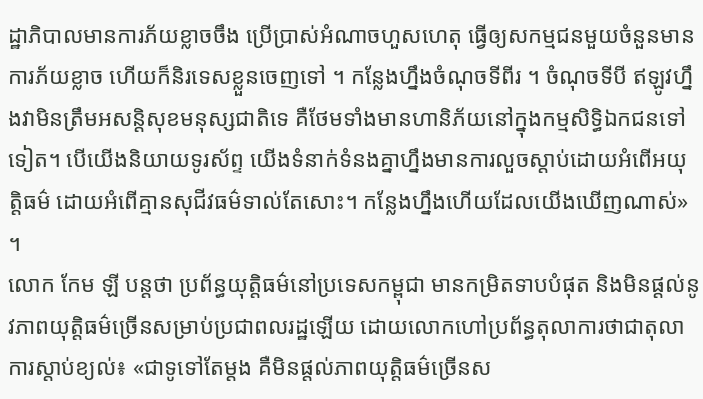ដ្ឋាភិបាលមានការភ័យខ្លាចចឹង ប្រើប្រាស់អំណាចហួសហេតុ ធ្វើឲ្យសកម្មជនមួយចំនួនមានការភ័យខ្លាច ហើយក៏និរទេសខ្លួនចេញទៅ ។ កន្លែងហ្នឹងចំណុចទីពីរ ។ ចំណុចទីបី ឥឡូវហ្នឹងវាមិនត្រឹមអសន្តិសុខមនុស្សជាតិទេ គឺថែមទាំងមានហានិភ័យនៅក្នុងកម្មសិទ្ធិឯកជនទៅទៀត។ បើយើងនិយាយទូរស័ព្ទ យើងទំនាក់ទំនងគ្នាហ្នឹងមានការលួចស្តាប់ដោយអំពើអយុត្តិធម៌ ដោយអំពើគ្មានសុជីវធម៌ទាល់តែសោះ។ កន្លែងហ្នឹងហើយដែលយើងឃើញណាស់» ។
លោក កែម ឡី បន្តថា ប្រព័ន្ធយុត្តិធម៌នៅប្រទេសកម្ពុជា មានកម្រិតទាបបំផុត និងមិនផ្តល់នូវភាពយុត្តិធម៌ច្រើនសម្រាប់ប្រជាពលរដ្ឋឡើយ ដោយលោកហៅប្រព័ន្ធតុលាការថាជាតុលាការស្តាប់ខ្យល់៖ «ជាទូទៅតែម្តង គឺមិនផ្តល់ភាពយុត្តិធម៌ច្រើនស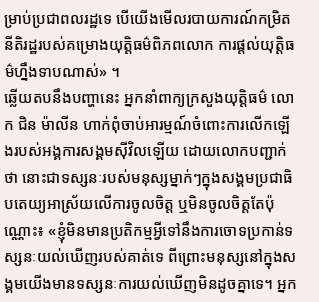ម្រាប់ប្រជាពលរដ្ឋទេ បើយើងមើលរបាយការណ៍កម្រិតនីតិរដ្ឋរបស់គម្រោងយុត្តិធម៌ពិភពលោក ការផ្តល់យុត្តិធម៌ហ្នឹងទាបណាស់» ។
ឆ្លើយតបនឹងបញ្ហានេះ អ្នកនាំពាក្យក្រសួងយុត្តិធម៌ លោក ជិន ម៉ាលីន ហាក់ពុំចាប់អារម្មណ៍ចំពោះការលើកឡើងរបស់អង្គការសង្គមស៊ីវិលឡើយ ដោយលោកបញ្ជាក់ថា នោះជាទស្សនៈរបស់មនុស្សម្នាក់ៗក្នុងសង្គមប្រជាធិបតេយ្យអាស្រ័យលើការចូលចិត្ត ឬមិនចូលចិត្តតែប៉ុណ្ណោះ៖ «ខ្ញុំមិនមានប្រតិកម្មអ្វីទៅនឹងការចោទប្រកាន់ទស្សនៈយល់ឃើញរបស់គាត់ទេ ពីព្រោះមនុស្សនៅក្នុងសង្គមយើងមានទស្សនៈការយល់ឃើញមិនដូចគ្នាទេ។ អ្នក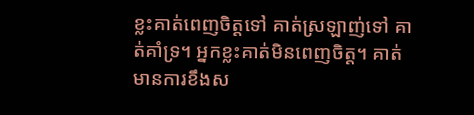ខ្លះគាត់ពេញចិត្តទៅ គាត់ស្រឡាញ់ទៅ គាត់គាំទ្រ។ អ្នកខ្លះគាត់មិនពេញចិត្ត។ គាត់មានការខឹងស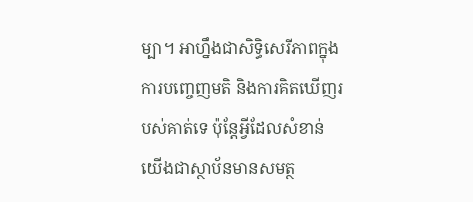ម្បា។ អាហ្នឹងជាសិទ្ធិសេរីភាពក្នុងការបញ្ចេញមតិ និងការគិតឃើញរបស់គាត់ទេ ប៉ុន្តែអ្វីដែលសំខាន់ យើងជាស្ថាប័នមានសមត្ថ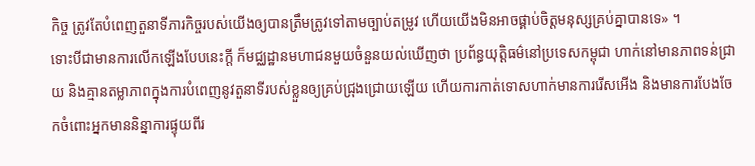កិច្ច ត្រូវតែបំពេញតួនាទីភារកិច្ចរបស់យើងឲ្យបានត្រឹមត្រូវទៅតាមច្បាប់តម្រូវ ហើយយើងមិនអាចផ្គាប់ចិត្តមនុស្សគ្រប់គ្នាបានទេ» ។
ទោះបីជាមានការលើកឡើងបែបនេះក្តី ក៏មជ្ឈដ្ឋានមហាជនមួយចំនួនយល់ឃើញថា ប្រព័ន្ធយុត្តិធម៌នៅប្រទេសកម្ពុជា ហាក់នៅមានភាពទន់ជ្រាយ និងគ្មានតម្លាភាពក្នុងការបំពេញនូវតួនាទីរបស់ខ្លួនឲ្យគ្រប់ជ្រុងជ្រោយឡើយ ហើយការកាត់ទោសហាក់មានការរើសអើង និងមានការបែងចែកចំពោះអ្នកមាននិន្នាការផ្ទុយពីរ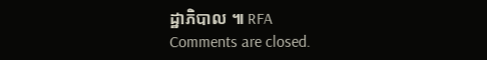ដ្ឋាភិបាល ៕ RFA
Comments are closed.